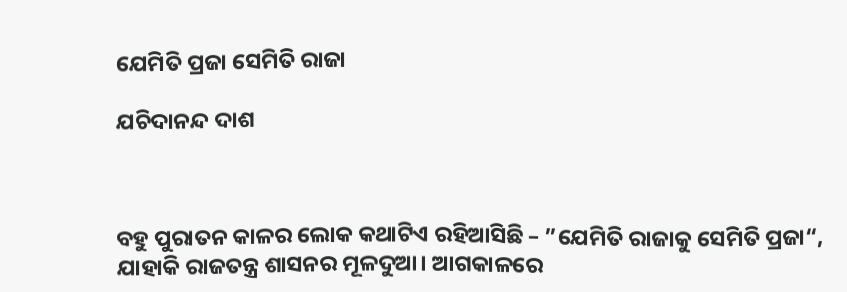ଯେମିତି ପ୍ରଜା ସେମିତି ରାଜା

ଯଚିଦାନନ୍ଦ ଦାଶ



ବହୁ ପୁରାତନ କାଳର ଲୋକ କଥାଟିଏ ରହିଆସିଛି – ”ଯେମିତି ରାଜାକୁ ସେମିତି ପ୍ରଜା“, ଯାହାକି ରାଜତନ୍ତ୍ର ଶାସନର ମୂଳଦୁଆ। ଆଗକାଳରେ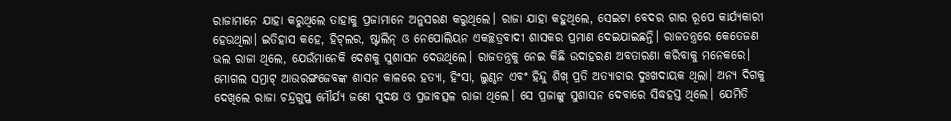ରାଜାମାନେ ଯାହା କରୁଥିଲେ ତାହାକୁ ପ୍ରଜାମାନେ ଅନୁସରଣ କରୁଥିଲେ। ରାଜା ଯାହା କହୁଥିଲେ, ସେଇଟା ବେଦର ଗାର ରୂପେ କାର୍ଯ୍ୟକାରୀ ହେଉଥିଲା। ଇତିହାସ କହେ, ହିଟ୍‌ଲର, ଷ୍ଟାଲିନ୍‌ ଓ ନେପୋଲିୟନ ଏକଚ୍ଛତ୍ରବାଦୀ ଶାସକର ପ୍ରମାଣ ଦେଇଯାଇଛନ୍ତି। ରାଜତନ୍ତ୍ରରେ କେତେଜଣ ଭଲ ରାଜା ଥିଲେ, ଯେଉଁମାନେକି ଦେଶକୁ ସୁଶାସନ ଦେଉଥିଲେ। ରାଜତନ୍ତ୍ରକୁ ନେଇ କିଛି ଉଦାହରଣ ଅବତାରଣା କରିବାକୁ ମନେକରେ।
ମୋଗଲ ସମ୍ରାଟ୍‌ ଆଉରଙ୍ଗଜେବଙ୍କ ଶାସନ କାଳରେ ହତ୍ୟା, ହିଂସା, ଲୁଣ୍ଠନ ଏବଂ ହିନ୍ଦୁ ଶିଖ୍‌ ପ୍ରତି ଅତ୍ୟାଚାର ଦୁଃଖଦାୟକ ଥିଲା। ଅନ୍ୟ ଦିଗକୁ ଦେଖିଲେ ରାଜା ଚନ୍ଦ୍ରଗୁପ୍ତ ମୌର୍ଯ୍ୟ ଜଣେ ସୁଦକ୍ଷ ଓ ପ୍ରଜାବତ୍ସଳ ରାଜା ଥିଲେ। ସେ ପ୍ରଜାଙ୍କୁ ସୁଶାସନ ଦେବାରେ ସିଦ୍ଧହସ୍ତ ଥିଲେ। ଯେମିତି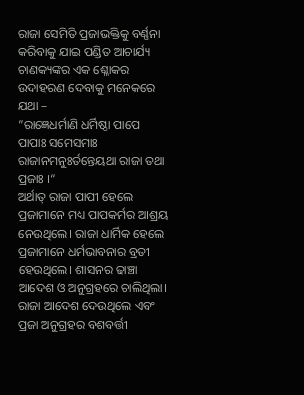ରାଜା ସେମିତି ପ୍ରଜାଭକ୍ତିକୁ ବର୍ଣ୍ଣନା କରିବାକୁ ଯାଇ ପଣ୍ଡିତ ଆଚାର୍ଯ୍ୟ ଚାଣକ୍ୟଙ୍କର ଏକ ଶ୍ଳୋକର ଉଦାହରଣ ଦେବାକୁ ମନେକରେ ଯଥା –
”ରାଜ୍ଞେଧର୍ମାଣି ଧର୍ମିଷ୍ଠା ପାପେ ପାପାଃ ସମେସମାଃ
ରାଜାନମନୁଃର୍ତନ୍ତେୟଥା ରାଜା ତଥା ପ୍ରଜାଃ ।“
ଅର୍ଥାତ୍‌ ରାଜା ପାପୀ ହେଲେ ପ୍ରଜାମାନେ ମଧ୍ୟ ପାପକର୍ମର ଆଶ୍ରୟ ନେଉଥିଲେ। ରାଜା ଧାର୍ମିକ ହେଲେ ପ୍ରଜାମାନେ ଧର୍ମଭାବନାର ବ୍ରତୀ ହେଉଥିଲେ। ଶାସନର ଢାଞ୍ଚା ଆଦେଶ ଓ ଅନୁଗ୍ରହରେ ଚାଲିଥିଲା। ରାଜା ଆଦେଶ ଦେଉଥିଲେ ଏବଂ ପ୍ରଜା ଅନୁଗ୍ରହର ବଶବର୍ତ୍ତୀ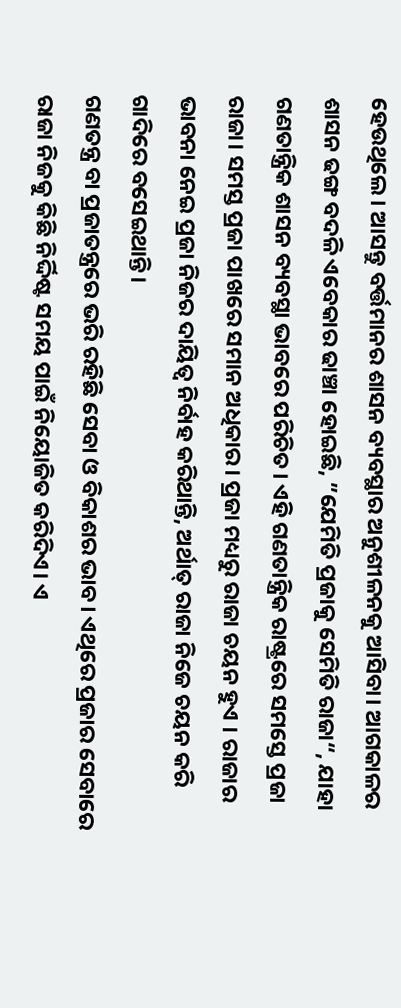ହେଉଥିଲେ। ଆସନ୍ତୁ ବର୍ତ୍ତମାନର ଶାସନ ବ୍ୟବସ୍ଥାର ଅନୁଶୀଳନକୁ ଆସିବା। ଆଗକାଳର ଶାସନ ଢଙ୍ଗ ବଦଳି ଏବେକାର ଢାଞ୍ଚା ହୋଇଛି, ”ଯେମିତି ପ୍ରଜାକୁ ସେମିତି ରାଜା“, ଯାହା ଗଣତାନ୍ତ୍ରିକ ଶାସନ ବ୍ୟବସ୍ଥା ଭାବରେ ପରିଚିତ। ଏହି ଗଣତାନ୍ତ୍ରିକ ରାଷ୍ଟ୍ରରେ ସମସ୍ତେ ପ୍ରଜା ରାଜା। ସମସ୍ତ ପ୍ରଜା ପାଖରେ ସମାନ ଅଧିକାର। ପ୍ରଜା ମଧ୍ୟରୁ ରାଜା ଚୟନ ହୁଏ । ରାଜାର ଭାବନା ନେଇ ପ୍ରଜା ନିଜର ଦାୟିତ୍ୱ ନିର୍ବାହ କରିଥାନ୍ତି, ଅର୍ଥାତ୍‌ ରାଜା ନିଜେ ଚୟନ କରି ଗାଦିରେ ବସେଇଥାନ୍ତି।
ଗଣତନ୍ତ୍ର ବା ପ୍ରଜାତନ୍ତ୍ରରେ ଭରି ରହିଛି ସେବା ଓ ବିକାଶର ଭାବ। ଏଥିରେ ପ୍ରଜାର ସେବାରେ ରାଜା ନିଜକୁ କିଛି ନିର୍ଦ୍ଦିଷ୍ଟ ସମୟ ପାଇଁ ନିୟୋଜିତ କରିଦିଏ। ଏ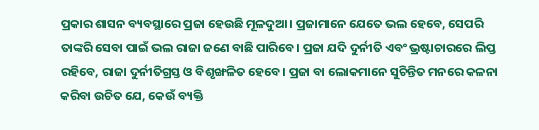ପ୍ରକାର ଶାସନ ବ୍ୟବସ୍ଥାରେ ପ୍ରଜା ହେଉଛି ମୂଳଦୁଆ। ପ୍ରଜାମାନେ ଯେତେ ଭଲ ହେବେ, ସେପରି ତାଙ୍କରି ସେବା ପାଇଁ ଭଲ ରାଜା ଜଣେ ବାଛି ପାରିବେ। ପ୍ରଜା ଯଦି ଦୁର୍ନୀତି ଏବଂ ଭ୍ରଷ୍ଟାଚାରରେ ଲିପ୍ତ ରହିବେ, ରାଜା ଦୁର୍ନୀତିଗ୍ରସ୍ତ ଓ ବିଶୃଙ୍ଖଳିତ ହେବେ। ପ୍ରଜା ବା ଲୋକମାନେ ସୁଚିନ୍ତିତ ମନରେ କଳନା କରିବା ଉଚିତ ଯେ, କେଉଁ ବ୍ୟକ୍ତି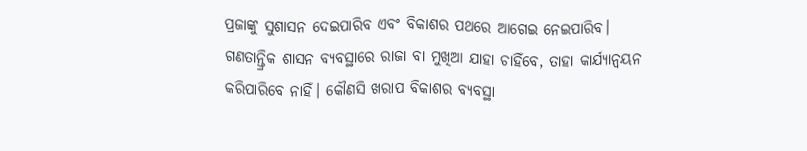ପ୍ରଜାଙ୍କୁ ସୁଶାସନ ଦେଇପାରିବ ଏବଂ ବିକାଶର ପଥରେ ଆଗେଇ ନେଇପାରିବ। ଗଣତାନ୍ତ୍ରିକ ଶାସନ ବ୍ୟବସ୍ଥାରେ ରାଜା ବା ମୁଖିଆ ଯାହା ଚାହିଁବେ, ତାହା କାର୍ଯ୍ୟାନ୍ବୟନ କରିପାରିବେ ନାହିଁ। କୌଣସି ଖରାପ ବିକାଶର ବ୍ୟବସ୍ଥା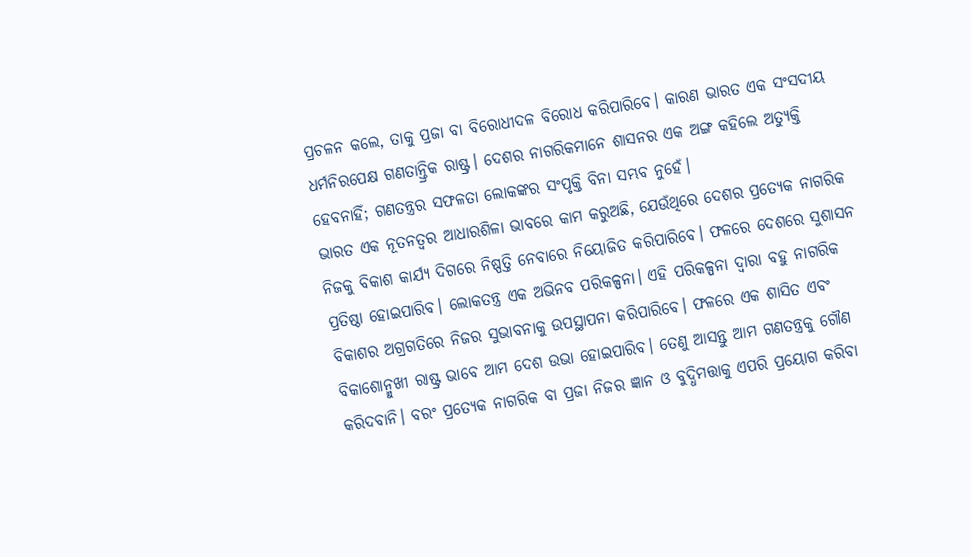ପ୍ରଚଳନ କଲେ, ତାକୁ ପ୍ରଜା ବା ବିରୋଧୀଦଳ ବିରୋଧ କରିପାରିବେ। କାରଣ ଭାରତ ଏକ ସଂସଦୀୟ ଧର୍ମନିରପେକ୍ଷ ଗଣତାନ୍ତ୍ରିକ ରାଷ୍ଟ୍ର। ଦେଶର ନାଗରିକମାନେ ଶାସନର ଏକ ଅଙ୍ଗ କହିଲେ ଅତ୍ୟୁକ୍ତି ହେବନାହିଁ; ଗଣତନ୍ତ୍ରର ସଫଳତା ଲୋକଙ୍କର ସଂପୃକ୍ତି ବିନା ସମ୍ଭବ ନୁହେଁ।
ଭାରତ ଏକ ନୂତନତ୍ୱର ଆଧାରଶିଳା ଭାବରେ କାମ କରୁଅଛି, ଯେଉଁଥିରେ ଦେଶର ପ୍ରତ୍ୟେକ ନାଗରିକ ନିଜକୁ ବିକାଶ କାର୍ଯ୍ୟ ଦିଗରେ ନିଷ୍ପତ୍ତି ନେବାରେ ନିୟୋଜିତ କରିପାରିବେ। ଫଳରେ ଦେଶରେ ସୁଶାସନ ପ୍ରତିଷ୍ଠା ହୋଇପାରିବ। ଲୋକତନ୍ତ୍ର ଏକ ଅଭିନବ ପରିକଳ୍ପନା। ଏହି ପରିକଳ୍ପନା ଦ୍ୱାରା ବହୁ ନାଗରିକ ବିକାଶର ଅଗ୍ରଗତିରେ ନିଜର ସୁଭାବନାକୁ ଉପସ୍ଥାପନା କରିପାରିବେ। ଫଳରେ ଏକ ଶାସିତ ଏବଂ ବିକାଶୋନ୍ମୁଖୀ ରାଷ୍ଟ୍ର ଭାବେ ଆମ ଦେଶ ଉଭା ହୋଇପାରିବ। ତେଣୁ ଆସନ୍ତୁ ଆମ ଗଣତନ୍ତ୍ରକୁ ଗୌଣ କରିଦବାନି। ବରଂ ପ୍ରତ୍ୟେକ ନାଗରିକ ବା ପ୍ରଜା ନିଜର ଜ୍ଞାନ ଓ ବୁଦ୍ଧିମତ୍ତାକୁ ଏପରି ପ୍ରୟୋଗ କରିବା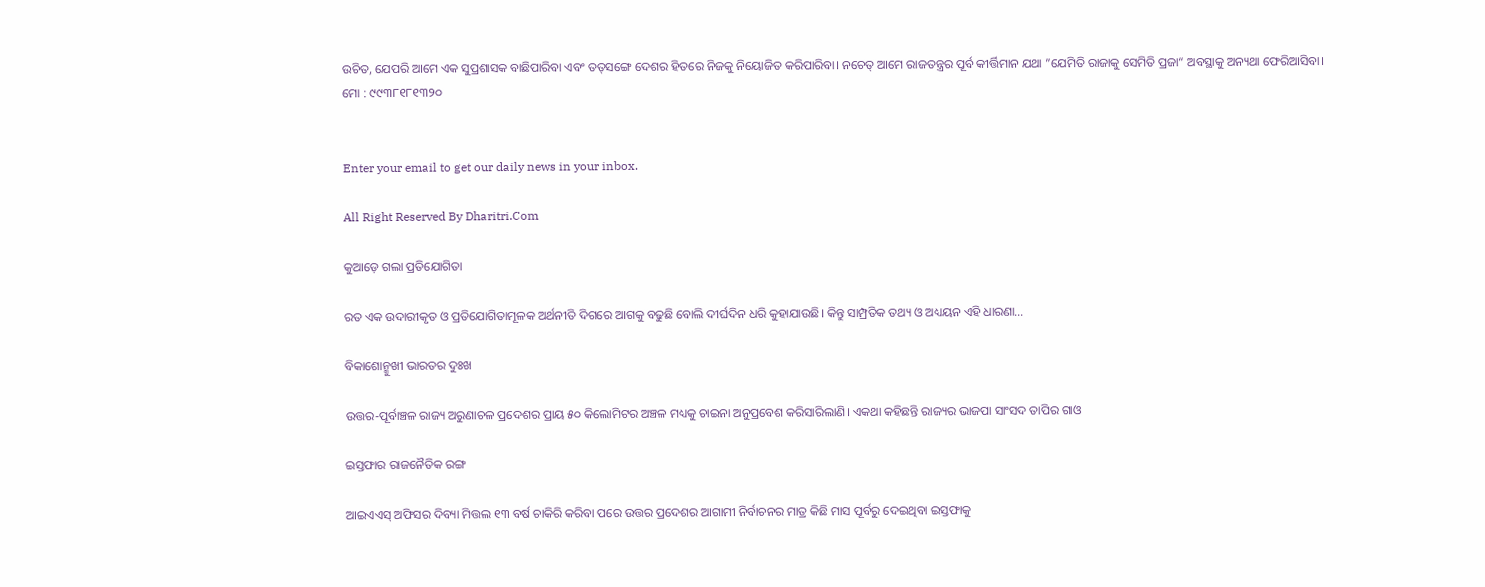ଉଚିତ, ଯେପରି ଆମେ ଏକ ସୁପ୍ରଶାସକ ବାଛିପାରିବା ଏବଂ ତତ୍‌ସଙ୍ଗେ ଦେଶର ହିତରେ ନିଜକୁ ନିୟୋଜିତ କରିପାରିବା। ନଚେତ୍‌ ଆମେ ରାଜତନ୍ତ୍ରର ପୂର୍ବ କୀର୍ତ୍ତିମାନ ଯଥା ”ଯେମିତି ରାଜାକୁ ସେମିତି ପ୍ରଜା“ ଅବସ୍ଥାକୁ ଅନ୍ୟଥା ଫେରିଆସିବା।
ମୋ : ୯୯୩୮୧୮୧୩୨୦


Enter your email to get our daily news in your inbox.

All Right Reserved By Dharitri.Com

କୁଆଡ଼େ ଗଲା ପ୍ରତିଯୋଗିତା

ରତ ଏକ ଉଦାରୀକୃତ ଓ ପ୍ରତିଯୋଗିତାମୂଳକ ଅର୍ଥନୀତି ଦିଗରେ ଆଗକୁ ବଢୁଛି ବୋଲି ଦୀର୍ଘଦିନ ଧରି କୁହାଯାଉଛି। କିନ୍ତୁ ସାମ୍ପ୍ରତିକ ତଥ୍ୟ ଓ ଅଧ୍ୟୟନ ଏହି ଧାରଣା…

ବିକାଶୋନ୍ମୁଖୀ ଭାରତର ଦୁଃଖ

ଉତ୍ତର-ପୂର୍ବାଞ୍ଚଳ ରାଜ୍ୟ ଅରୁଣାଚଳ ପ୍ରଦେଶର ପ୍ରାୟ ୫୦ କିଲୋମିଟର ଅଞ୍ଚଳ ମଧ୍ୟକୁ ଚାଇନା ଅନୁପ୍ରବେଶ କରିସାରିଲାଣି। ଏକଥା କହିଛନ୍ତି ରାଜ୍ୟର ଭାଜପା ସାଂସଦ ତାପିର ଗାଓ

ଇସ୍ତଫାର ରାଜନୈତିକ ରଙ୍ଗ

ଆଇଏଏସ୍‌ ଅଫିସର ଦିବ୍ୟା ମିତ୍ତଲ ୧୩ ବର୍ଷ ଚାକିରି କରିବା ପରେ ଉତ୍ତର ପ୍ରଦେଶର ଆଗାମୀ ନିର୍ବାଚନର ମାତ୍ର କିଛି ମାସ ପୂର୍ବରୁ ଦେଇଥିବା ଇସ୍ତଫାକୁ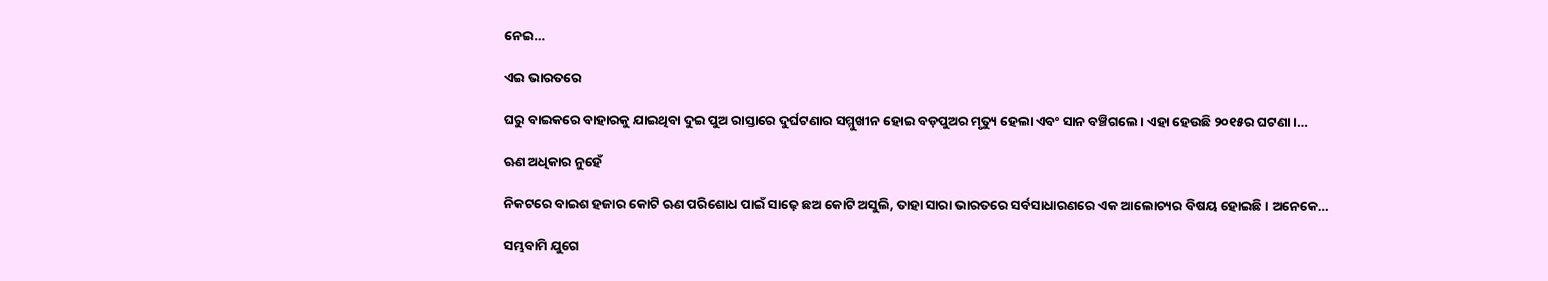ନେଇ…

ଏଇ ଭାରତରେ

ଘରୁ ବାଇକରେ ବାହାରକୁ ଯାଇଥିବା ଦୁଇ ପୁଅ ରାସ୍ତାରେ ଦୁର୍ଘଟଣାର ସମ୍ମୁଖୀନ ହୋଇ ବଡ଼ପୁଅର ମୃତ୍ୟୁ ହେଲା ଏବଂ ସାନ ବଞ୍ଚିଗଲେ। ଏହା ହେଉଛି ୨୦୧୫ର ଘଟଣା।…

ଋଣ ଅଧିକାର ନୁହେଁ

ନିକଟରେ ବାଇଶ ହଜାର କୋଟି ଋଣ ପରିଶୋଧ ପାଇଁ ସାଢ଼େ ଛଅ କୋଟି ଅସୁଲି, ତାହା ସାରା ଭାରତରେ ସର୍ବସାଧାରଣରେ ଏକ ଆଲୋଚ୍ୟର ବିଷୟ ହୋଇଛି। ଅନେକେ…

ସମ୍ଭବାମି ଯୁଗେ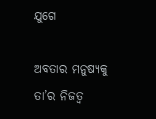ଯୁଗେ

ଅବତାର ମନୁଷ୍ୟକୁ ତା’ର ନିଜତ୍ୱ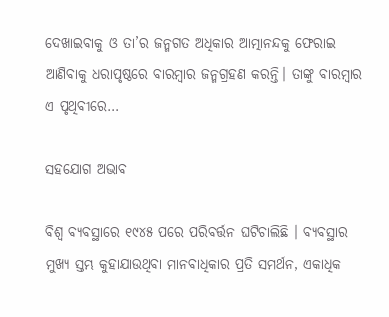ଦେଖାଇବାକୁ ଓ ତା’ର ଜନ୍ମଗତ ଅଧିକାର ଆତ୍ମାନନ୍ଦକୁ ଫେରାଇ ଆଣିବାକୁ ଧରାପୃଷ୍ଠରେ ବାରମ୍ବାର ଜନ୍ମଗ୍ରହଣ କରନ୍ତି। ତାଙ୍କୁ ବାରମ୍ବାର ଏ ପୃଥିବୀରେ…

ସହଯୋଗ ଅଭାବ

ବିଶ୍ୱ ବ୍ୟବସ୍ଥାରେ ୧୯୪୫ ପରେ ପରିବର୍ତ୍ତନ ଘଟିଚାଲିଛି । ବ୍ୟବସ୍ଥାର ମୁଖ୍ୟ ସ୍ତମ୍ଭ କୁହାଯାଉଥିବା ମାନବାଧିକାର ପ୍ରତି ସମର୍ଥନ, ଏକାଧିକ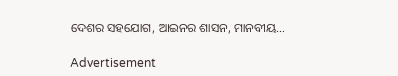ଦେଶର ସହଯୋଗ, ଆଇନର ଶାସନ, ମାନବୀୟ…

Advertisement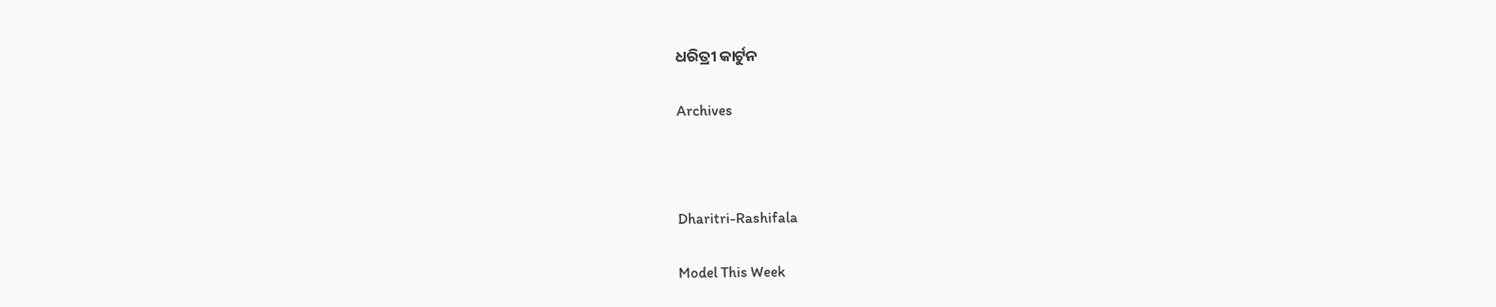ଧରିତ୍ରୀ କାର୍ଟୁନ

Archives



Dharitri-Rashifala

Model This Week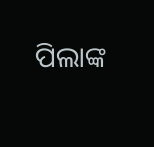ପିଲାଙ୍କ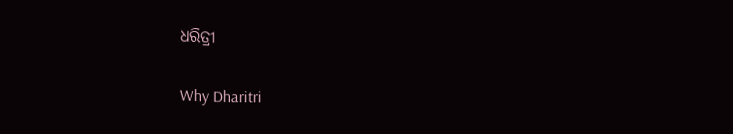ଧରିତ୍ରୀ

Why Dharitri